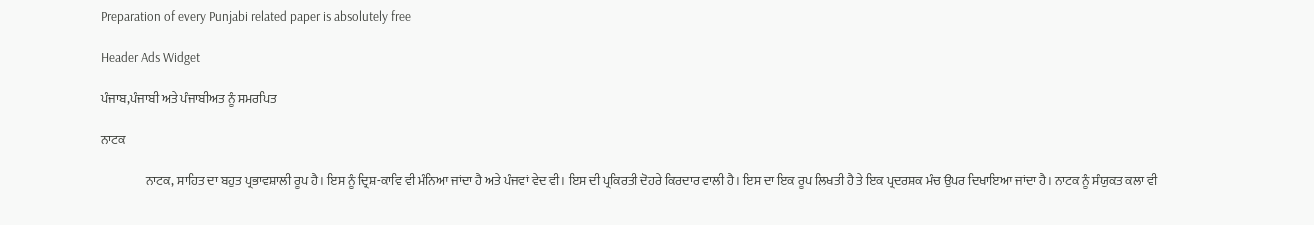Preparation of every Punjabi related paper is absolutely free

Header Ads Widget

ਪੰਜਾਬ,ਪੰਜਾਬੀ ਅਤੇ ਪੰਜਾਬੀਅਤ ਨੂੰ ਸਮਰਪਿਤ

ਨਾਟਕ

                  ਨਾਟਕ, ਸਾਹਿਤ ਦਾ ਬਹੁਤ ਪ੍ਰਭਾਵਸ਼ਾਲੀ ਰੂਪ ਹੈ। ਇਸ ਨੂੰ ਦ੍ਰਿਸ਼-ਕਾਵਿ ਵੀ ਮੰਨਿਆ ਜਾਂਦਾ ਹੈ ਅਤੇ ਪੰਜਵਾਂ ਵੇਦ ਵੀ। ਇਸ ਦੀ ਪ੍ਰਕਿਰਤੀ ਦੋਹਰੇ ਕਿਰਦਾਰ ਵਾਲੀ ਹੈ। ਇਸ ਦਾ ਇਕ ਰੂਪ ਲਿਖਤੀ ਹੈ ਤੇ ਇਕ ਪ੍ਰਦਰਸ਼ਕ ਮੰਚ ਉਪਰ ਦਿਖਾਇਆ ਜਾਂਦਾ ਹੈ। ਨਾਟਕ ਨੂੰ ਸੰਯੁਕਤ ਕਲਾ ਵੀ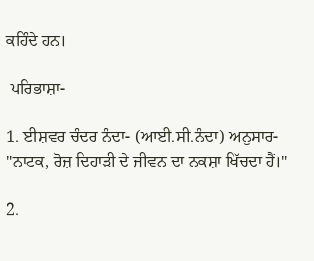ਕਹਿੰਦੇ ਹਨ।

 ਪਰਿਭਾਸ਼ਾ-

1. ਈਸ਼ਵਰ ਚੰਦਰ ਨੰਦਾ- (ਆਈ.ਸੀ.ਨੰਦਾ) ਅਨੁਸਾਰ- "ਨਾਟਕ, ਰੋਜ਼ ਦਿਹਾੜੀ ਦੇ ਜੀਵਨ ਦਾ ਨਕਸ਼ਾ ਖਿੱਚਦਾ ਹੈਂ।"

2.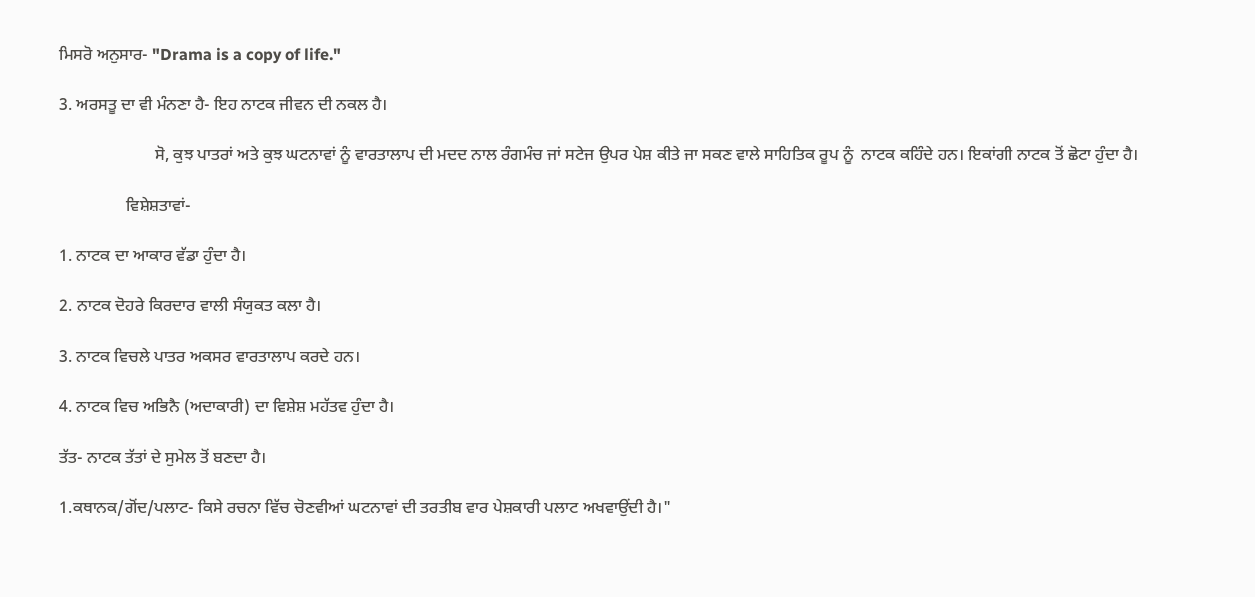ਮਿਸਰੋ ਅਨੁਸਾਰ- "Drama is a copy of life."

3. ਅਰਸਤੂ ਦਾ ਵੀ ਮੰਨਣਾ ਹੈ- ਇਹ ਨਾਟਕ ਜੀਵਨ ਦੀ ਨਕਲ ਹੈ।

                       ਸੋ, ਕੁਝ ਪਾਤਰਾਂ ਅਤੇ ਕੁਝ ਘਟਨਾਵਾਂ ਨੂੰ ਵਾਰਤਾਲਾਪ ਦੀ ਮਦਦ ਨਾਲ ਰੰਗਮੰਚ ਜਾਂ ਸਟੇਜ ਉਪਰ ਪੇਸ਼ ਕੀਤੇ ਜਾ ਸਕਣ ਵਾਲੇ ਸਾਹਿਤਿਕ ਰੂਪ ਨੂੰ  ਨਾਟਕ ਕਹਿੰਦੇ ਹਨ। ਇਕਾਂਗੀ ਨਾਟਕ ਤੋਂ ਛੋਟਾ ਹੁੰਦਾ ਹੈ।

                ਵਿਸ਼ੇਸ਼ਤਾਵਾਂ-

1. ਨਾਟਕ ਦਾ ਆਕਾਰ ਵੱਡਾ ਹੁੰਦਾ ਹੈ।

2. ਨਾਟਕ ਦੋਹਰੇ ਕਿਰਦਾਰ ਵਾਲੀ ਸੰਯੁਕਤ ਕਲਾ ਹੈ।

3. ਨਾਟਕ ਵਿਚਲੇ ਪਾਤਰ ਅਕਸਰ ਵਾਰਤਾਲਾਪ ਕਰਦੇ ਹਨ।

4. ਨਾਟਕ ਵਿਚ ਅਭਿਨੈ (ਅਦਾਕਾਰੀ) ਦਾ ਵਿਸ਼ੇਸ਼ ਮਹੱਤਵ ਹੁੰਦਾ ਹੈ।

ਤੱਤ- ਨਾਟਕ ਤੱਤਾਂ ਦੇ ਸੁਮੇਲ ਤੋਂ ਬਣਦਾ ਹੈ।

1.ਕਥਾਨਕ/ਗੋਂਦ/ਪਲਾਟ- ਕਿਸੇ ਰਚਨਾ ਵਿੱਚ ਚੋਣਵੀਆਂ ਘਟਨਾਵਾਂ ਦੀ ਤਰਤੀਬ ਵਾਰ ਪੇਸ਼ਕਾਰੀ ਪਲਾਟ ਅਖਵਾਉਂਦੀ ਹੈ।"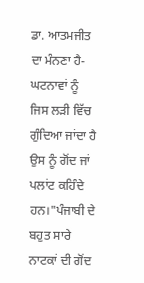ਡਾ. ਆਤਮਜੀਤ ਦਾ ਮੰਨਣਾ ਹੈ- ਘਟਨਾਵਾਂ ਨੂੰ ਜਿਸ ਲੜੀ ਵਿੱਚ ਗੁੰਦਿਆ ਜਾਂਦਾ ਹੈ ਉਸ ਨੂੰ ਗੋਂਦ ਜਾਂ ਪਲਾਂਟ ਕਹਿੰਦੇ ਹਨ।"ਪੰਜਾਬੀ ਦੇ ਬਹੁਤ ਸਾਰੇ ਨਾਟਕਾਂ ਦੀ ਗੋਂਦ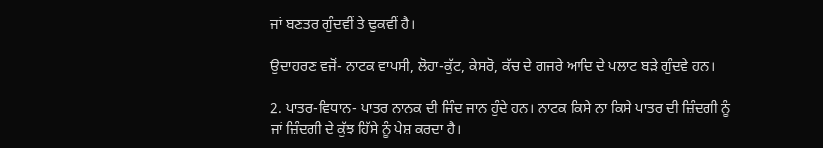ਜਾਂ ਬਣਤਰ ਗੁੰਦਵੀਂ ਤੇ ਢੁਕਵੀਂ ਹੈ।

ਉਦਾਹਰਣ ਵਜੋਂ- ਨਾਟਕ ਵਾਪਸੀ, ਲੋਹਾ-ਕੁੱਟ, ਕੇਸਰੋ, ਕੱਚ ਦੇ ਗਜਰੇ ਆਦਿ ਦੇ ਪਲਾਟ ਬੜੇ ਗੁੰਦਵੇ ਹਨ।

2. ਪਾਤਰ-ਵਿਧਾਨ- ਪਾਤਰ ਨਾਨਕ ਦੀ ਜਿੰਦ ਜਾਨ ਹੁੰਦੇ ਹਨ। ਨਾਟਕ ਕਿਸੇ ਨਾ ਕਿਸੇ ਪਾਤਰ ਦੀ ਜ਼ਿੰਦਗੀ ਨੂੰ ਜਾਂ ਜ਼ਿੰਦਗੀ ਦੇ ਕੁੱਝ ਹਿੱਸੇ ਨੂੰ ਪੇਸ਼ ਕਰਦਾ ਹੈ।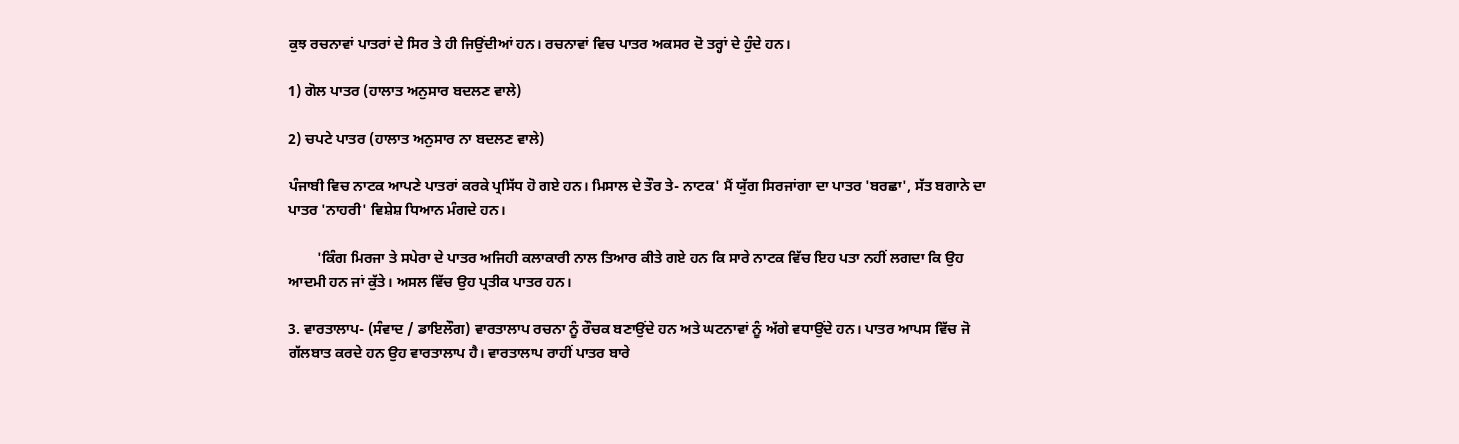ਕੁਝ ਰਚਨਾਵਾਂ ਪਾਤਰਾਂ ਦੇ ਸਿਰ ਤੇ ਹੀ ਜਿਉਂਦੀਆਂ ਹਨ। ਰਚਨਾਵਾਂ ਵਿਚ ਪਾਤਰ ਅਕਸਰ ਦੋ ਤਰ੍ਹਾਂ ਦੇ ਹੁੰਦੇ ਹਨ।

1) ਗੋਲ ਪਾਤਰ (ਹਾਲਾਤ ਅਨੁਸਾਰ ਬਦਲਣ ਵਾਲੇ)

2) ਚਪਟੇ ਪਾਤਰ (ਹਾਲਾਤ ਅਨੁਸਾਰ ਨਾ ਬਦਲਣ ਵਾਲੇ)

ਪੰਜਾਬੀ ਵਿਚ ਨਾਟਕ ਆਪਣੇ ਪਾਤਰਾਂ ਕਰਕੇ ਪ੍ਰਸਿੱਧ ਹੋ ਗਏ ਹਨ। ਮਿਸਾਲ ਦੇ ਤੌਰ ਤੇ- ਨਾਟਕ' ਮੈਂ ਯੁੱਗ ਸਿਰਜਾਂਗਾ ਦਾ ਪਾਤਰ 'ਬਰਛਾ', ਸੱਤ ਬਗਾਨੇ ਦਾ ਪਾਤਰ 'ਨਾਹਰੀ' ਵਿਸ਼ੇਸ਼ ਧਿਆਨ ਮੰਗਦੇ ਹਨ।

        'ਕਿੰਗ ਮਿਰਜਾ ਤੇ ਸਪੇਰਾ ਦੇ ਪਾਤਰ ਅਜਿਹੀ ਕਲਾਕਾਰੀ ਨਾਲ ਤਿਆਰ ਕੀਤੇ ਗਏ ਹਨ ਕਿ ਸਾਰੇ ਨਾਟਕ ਵਿੱਚ ਇਹ ਪਤਾ ਨਹੀਂ ਲਗਦਾ ਕਿ ਉਹ ਆਦਮੀ ਹਨ ਜਾਂ ਕੁੱਤੇ। ਅਸਲ ਵਿੱਚ ਉਹ ਪ੍ਰਤੀਕ ਪਾਤਰ ਹਨ।

3. ਵਾਰਤਾਲਾਪ- (ਸੰਵਾਦ / ਡਾਇਲੌਗ) ਵਾਰਤਾਲਾਪ ਰਚਨਾ ਨੂੰ ਰੌਚਕ ਬਣਾਉਂਦੇ ਹਨ ਅਤੇ ਘਟਨਾਵਾਂ ਨੂੰ ਅੱਗੇ ਵਧਾਉਂਦੇ ਹਨ। ਪਾਤਰ ਆਪਸ ਵਿੱਚ ਜੋ ਗੱਲਬਾਤ ਕਰਦੇ ਹਨ ਉਹ ਵਾਰਤਾਲਾਪ ਹੈ। ਵਾਰਤਾਲਾਪ ਰਾਹੀਂ ਪਾਤਰ ਬਾਰੇ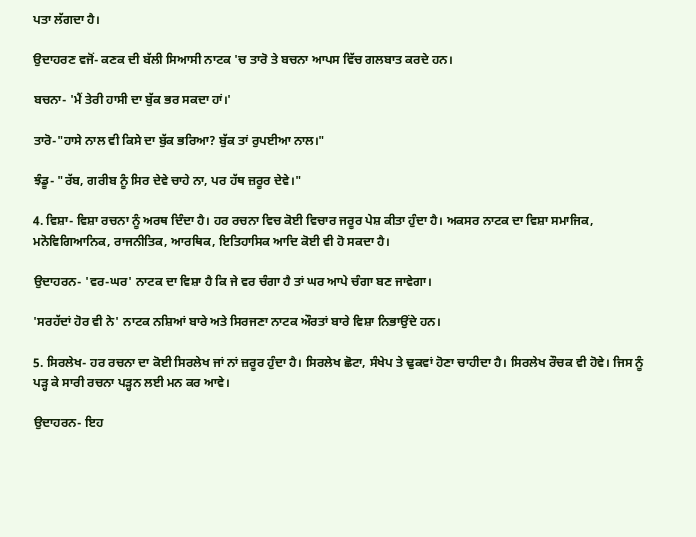ਪਤਾ ਲੱਗਦਾ ਹੈ।

ਉਦਾਹਰਣ ਵਜੋਂ- ਕਣਕ ਦੀ ਬੱਲੀ ਸਿਆਸੀ ਨਾਟਕ 'ਚ ਤਾਰੋ ਤੇ ਬਚਨਾ ਆਪਸ ਵਿੱਚ ਗਲਬਾਤ ਕਰਦੇ ਹਨ।

ਬਚਨਾ- 'ਮੈਂ ਤੇਰੀ ਹਾਸੀ ਦਾ ਬੁੱਕ ਭਰ ਸਕਦਾ ਹਾਂ।'

ਤਾਰੋ-"ਹਾਸੇ ਨਾਲ ਵੀ ਕਿਸੇ ਦਾ ਬੁੱਕ ਭਰਿਆ? ਬੁੱਕ ਤਾਂ ਰੁਪਈਆ ਨਾਲ।"

ਝੰਡੂ- "ਰੱਬ, ਗਰੀਬ ਨੂੰ ਸਿਰ ਦੇਵੇ ਚਾਹੇ ਨਾ, ਪਰ ਹੱਥ ਜ਼ਰੂਰ ਦੇਵੇ।"

4. ਵਿਸ਼ਾ- ਵਿਸ਼ਾ ਰਚਨਾ ਨੂੰ ਅਰਥ ਦਿੰਦਾ ਹੈ। ਹਰ ਰਚਨਾ ਵਿਚ ਕੋਈ ਵਿਚਾਰ ਜਰੂਰ ਪੇਸ਼ ਕੀਤਾ ਹੁੰਦਾ ਹੈ। ਅਕਸਰ ਨਾਟਕ ਦਾ ਵਿਸ਼ਾ ਸਮਾਜਿਕ, ਮਨੋਵਿਗਿਆਨਿਕ, ਰਾਜਨੀਤਿਕ, ਆਰਥਿਕ, ਇਤਿਹਾਸਿਕ ਆਦਿ ਕੋਈ ਵੀ ਹੋ ਸਕਦਾ ਹੈ।

ਉਦਾਹਰਨ- 'ਵਰ-ਘਰ' ਨਾਟਕ ਦਾ ਵਿਸ਼ਾ ਹੈ ਕਿ ਜੇ ਵਰ ਚੰਗਾ ਹੈ ਤਾਂ ਘਰ ਆਪੇ ਚੰਗਾ ਬਣ ਜਾਵੇਗਾ।

'ਸਰਹੱਦਾਂ ਹੋਰ ਵੀ ਨੇ' ਨਾਟਕ ਨਸ਼ਿਆਂ ਬਾਰੇ ਅਤੇ ਸਿਰਜਣਾ ਨਾਟਕ ਔਰਤਾਂ ਬਾਰੇ ਵਿਸ਼ਾ ਨਿਭਾਉਂਦੇ ਹਨ।

5. ਸਿਰਲੇਖ- ਹਰ ਰਚਨਾ ਦਾ ਕੋਈ ਸਿਰਲੇਖ ਜਾਂ ਨਾਂ ਜ਼ਰੂਰ ਹੁੰਦਾ ਹੈ। ਸਿਰਲੇਖ ਛੋਟਾ, ਸੰਖੇਪ ਤੇ ਢੁਕਵਾਂ ਹੋਣਾ ਚਾਹੀਦਾ ਹੈ। ਸਿਰਲੇਖ ਰੌਚਕ ਵੀ ਹੋਵੇ। ਜਿਸ ਨੂੰ ਪੜ੍ਹ ਕੇ ਸਾਰੀ ਰਚਨਾ ਪੜ੍ਹਨ ਲਈ ਮਨ ਕਰ ਆਵੇ।

ਉਦਾਹਰਨ- ਇਹ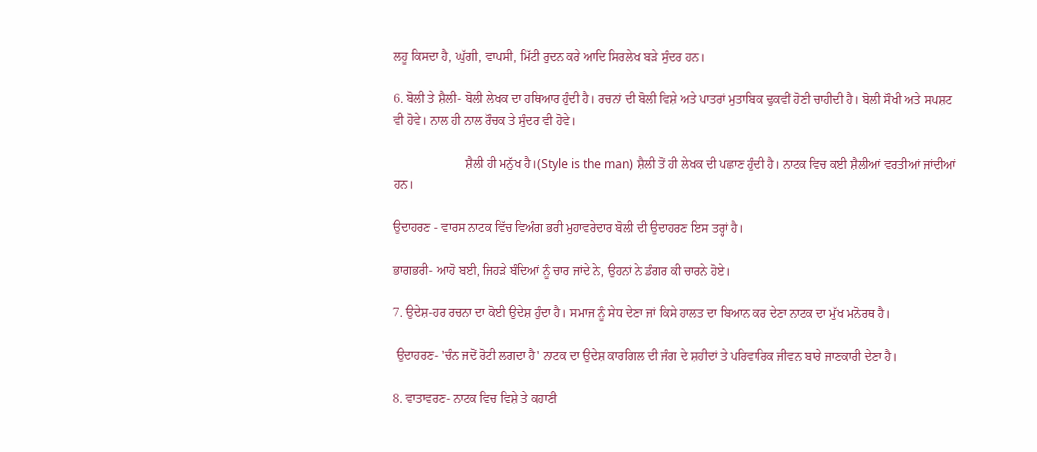ਲਹੂ ਕਿਸਦਾ ਹੈ, ਘੁੱਗੀ, ਵਾਪਸੀ, ਮਿੱਟੀ ਰੁਦਨ ਕਰੇ ਆਦਿ ਸਿਰਲੇਖ ਬੜੇ ਸੁੰਦਰ ਹਨ।

6. ਬੋਲੀ ਤੇ ਸ਼ੈਲੀ- ਬੋਲੀ ਲੇਖਕ ਦਾ ਹਥਿਆਰ ਹੁੰਦੀ ਹੈ। ਰਚਨਾਂ ਦੀ ਬੋਲੀ ਵਿਸ਼ੇ ਅਤੇ ਪਾਤਰਾਂ ਮੁਤਾਬਿਕ ਢੁਕਵੀਂ ਹੋਣੀ ਚਾਹੀਦੀ ਹੈ। ਬੋਲੀ ਸੌਖੀ ਅਤੇ ਸਪਸ਼ਟ ਵੀ ਹੋਵੇ। ਨਾਲ ਹੀ ਨਾਲ ਰੌਚਕ ਤੇ ਸੁੰਦਰ ਵੀ ਹੋਵੇ।

                       ਸ਼ੈਲੀ ਹੀ ਮਨੁੱਖ ਹੈ।(Style is the man) ਸ਼ੈਲੀ ਤੋਂ ਹੀ ਲੇਖਕ ਦੀ ਪਛਾਣ ਹੁੰਦੀ ਹੈ। ਨਾਟਕ ਵਿਚ ਕਈ ਸ਼ੈਲੀਆਂ ਵਰਤੀਆਂ ਜਾਂਦੀਆਂ ਹਨ।

ਉਦਾਹਰਣ - ਵਾਰਸ ਨਾਟਕ ਵਿੱਚ ਵਿਅੰਗ ਭਰੀ ਮੁਹਾਵਰੇਦਾਰ ਬੋਲੀ ਦੀ ਉਦਾਹਰਣ ਇਸ ਤਰ੍ਹਾਂ ਹੈ।

ਭਾਗਭਰੀ- ਆਹੋ ਬਈ, ਜਿਹੜੇ ਬੰਦਿਆਂ ਨੂੰ ਚਾਰ ਜਾਂਦੇ ਨੇ, ਉਹਨਾਂ ਨੇ ਡੰਗਰ ਕੀ ਚਾਰਨੇ ਹੋਏ।

7. ਉਦੇਸ਼-ਹਰ ਰਚਨਾ ਦਾ ਕੋਈ ਉਦੇਸ਼ ਹੁੰਦਾ ਹੈ। ਸਮਾਜ ਨੂੰ ਸੇਧ ਦੇਣਾ ਜਾਂ ਕਿਸੇ ਹਾਲਤ ਦਾ ਬਿਆਨ ਕਰ ਦੇਣਾ ਨਾਟਕ ਦਾ ਮੁੱਖ ਮਨੋਰਥ ਹੈ।

 ਉਦਾਹਰਣ- 'ਚੰਨ ਜਦੋਂ ਰੋਟੀ ਲਗਦਾ ਹੈ' ਨਾਟਕ ਦਾ ਉਦੇਸ਼ ਕਾਰਗਿਲ ਦੀ ਜੰਗ ਦੇ ਸ਼ਹੀਦਾਂ ਤੇ ਪਰਿਵਾਰਿਕ ਜੀਵਨ ਬਾਰੇ ਜਾਣਕਾਰੀ ਦੇਣਾ ਹੈ।

8. ਵਾਤਾਵਰਣ- ਨਾਟਕ ਵਿਚ ਵਿਸ਼ੇ ਤੇ ਕਹਾਣੀ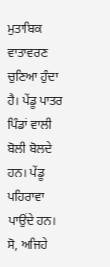ਮੁਤਾਬਿਕ ਵਾਤਾਵਰਣ ਚੁਣਿਆ ਹੁੰਦਾ ਹੈ। ਪੇਂਡੂ ਪਾਤਰ ਪਿੰਡਾਂ ਵਾਲੀ ਬੋਲੀ ਬੋਲਦੇ ਹਨ। ਪੇਂਡੂ ਪਹਿਰਾਵਾ ਪਾਉਂਦੇ ਹਨ। ਸੋ, ਅਜਿਹੇ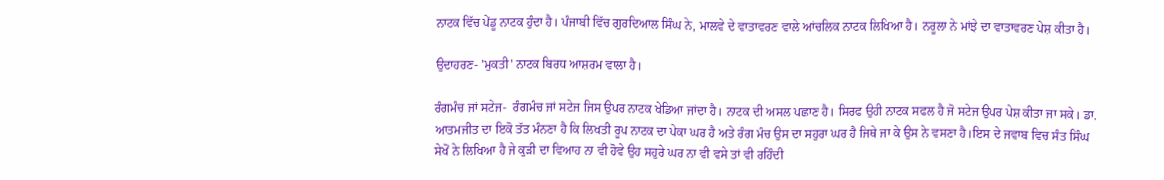ਨਾਟਕ ਵਿੱਚ ਪੇਂਡੂ ਨਾਟਕ ਹੁੰਦਾ ਹੈ। ਪੰਜਾਬੀ ਵਿੱਚ ਗੁਰਦਿਆਲ ਸਿੰਘ ਨੇ, ਮਾਲਵੇ ਦੇ ਵਾਤਾਵਰਣ ਵਾਲੇ ਆਂਚਲਿਕ ਨਾਟਕ ਲਿਖਿਆ ਹੈ। ਨਰੂਲਾ ਨੇ ਮਾਂਝੇ ਦਾ ਵਾਤਾਵਰਣ ਪੇਸ਼ ਕੀਤਾ ਹੈ।

ਉਦਾਹਰਣ- 'ਮੁਕਤੀ' ਨਾਟਕ ਬਿਰਧ ਆਸ਼ਰਮ ਵਾਲਾ ਹੈ।

ਰੰਗਮੰਚ ਜਾਂ ਸਟੇਜ-  ਰੰਗਮੰਚ ਜਾਂ ਸਟੇਜ ਜਿਸ ਉਪਰ ਨਾਟਕ ਖੇਡਿਆ ਜਾਂਦਾ ਹੈ। ਨਾਟਕ ਦੀ ਅਸਲ ਪਛਾਣ ਹੈ। ਸਿਰਫ ਉਹੀ ਨਾਟਕ ਸਫਲ ਹੈ ਜੋ ਸਟੇਜ ਉਪਰ ਪੇਸ਼ ਕੀਤਾ ਜਾ ਸਕੇ। ਡਾ. ਆਤਮਜੀਤ ਦਾ ਇਕੋ ਤੱਤ ਮੰਨਣਾ ਹੈ ਕਿ ਲਿਖਤੀ ਰੂਪ ਨਾਟਕ ਦਾ ਪੇਕਾ ਘਰ ਹੈ ਅਤੇ ਰੰਗ ਮੰਚ ਉਸ ਦਾ ਸਹੁਰਾ ਘਰ ਹੈ ਜਿਥੇ ਜਾ ਕੇ ਉਸ ਨੇ ਵਸਣਾ ਹੈ।ਇਸ ਦੇ ਜਵਾਬ ਵਿਚ ਸੰਤ ਸਿੰਘ ਸੇਖੋਂ ਨੇ ਲਿਖਿਆ ਹੈ ਜੇ ਕੁੜੀ ਦਾ ਵਿਆਹ ਨਾ ਵੀ ਹੋਵੇ ਉਹ ਸਹੁਰੇ ਘਰ ਨਾ ਵੀ ਵਸੇ ਤਾਂ ਵੀ ਰਹਿੰਦੀ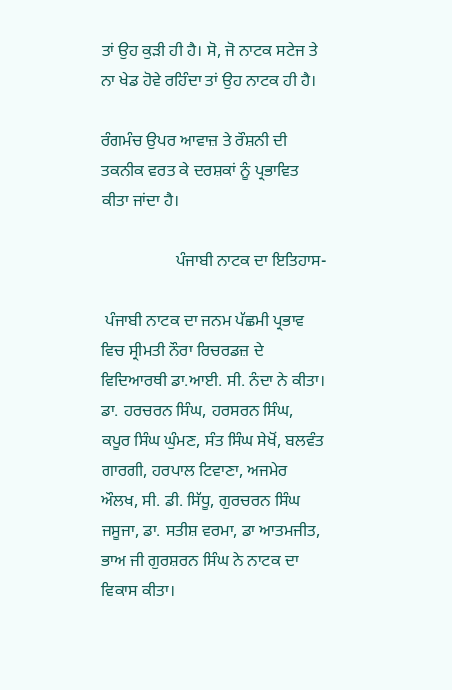ਤਾਂ ਉਹ ਕੁੜੀ ਹੀ ਹੈ। ਸੋ, ਜੋ ਨਾਟਕ ਸਟੇਜ ਤੇ ਨਾ ਖੇਡ ਹੋਵੇ ਰਹਿੰਦਾ ਤਾਂ ਉਹ ਨਾਟਕ ਹੀ ਹੈ।

ਰੰਗਮੰਚ ਉਪਰ ਆਵਾਜ਼ ਤੇ ਰੌਸ਼ਨੀ ਦੀ ਤਕਨੀਕ ਵਰਤ ਕੇ ਦਰਸ਼ਕਾਂ ਨੂੰ ਪ੍ਰਭਾਵਿਤ ਕੀਤਾ ਜਾਂਦਾ ਹੈ।

                  ਪੰਜਾਬੀ ਨਾਟਕ ਦਾ ਇਤਿਹਾਸ-

 ਪੰਜਾਬੀ ਨਾਟਕ ਦਾ ਜਨਮ ਪੱਛਮੀ ਪ੍ਰਭਾਵ ਵਿਚ ਸ੍ਰੀਮਤੀ ਨੌਰਾ ਰਿਚਰਡਜ਼ ਦੇ ਵਿਦਿਆਰਥੀ ਡਾ.ਆਈ. ਸੀ. ਨੰਦਾ ਨੇ ਕੀਤਾ। ਡਾ. ਹਰਚਰਨ ਸਿੰਘ, ਹਰਸਰਨ ਸਿੰਘ, ਕਪੂਰ ਸਿੰਘ ਘੁੰਮਣ, ਸੰਤ ਸਿੰਘ ਸੇਖੋਂ, ਬਲਵੰਤ ਗਾਰਗੀ, ਹਰਪਾਲ ਟਿਵਾਣਾ, ਅਜਮੇਰ ਔਲਖ, ਸੀ. ਡੀ. ਸਿੱਧੂ, ਗੁਰਚਰਨ ਸਿੰਘ ਜਸੂਜਾ, ਡਾ. ਸਤੀਸ਼ ਵਰਮਾ, ਡਾ ਆਤਮਜੀਤ, ਭਾਅ ਜੀ ਗੁਰਸ਼ਰਨ ਸਿੰਘ ਨੇ ਨਾਟਕ ਦਾ ਵਿਕਾਸ ਕੀਤਾ।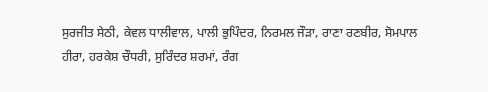ਸੁਰਜੀਤ ਸੇਠੀ, ਕੇਵਲ ਧਾਲੀਵਾਲ, ਪਾਲੀ ਭੁਪਿੰਦਰ, ਨਿਰਮਲ ਜੌੜਾ, ਰਾਣਾ ਰਣਬੀਰ, ਸੋਮਪਾਲ ਹੀਰਾ, ਹਰਕੇਸ਼ ਚੌਧਰੀ, ਸੁਰਿੰਦਰ ਸ਼ਰਮਾਂ, ਰੰਗ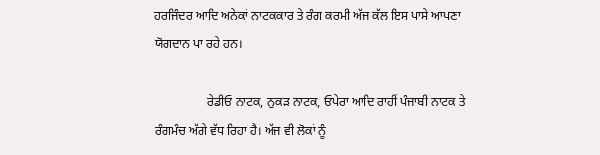ਹਰਜਿੰਦਰ ਆਦਿ ਅਨੇਕਾਂ ਨਾਟਕਕਾਰ ਤੇ ਰੰਗ ਕਰਮੀ ਅੱਜ ਕੱਲ ਇਸ ਪਾਸੇ ਆਪਣਾ ਯੋਗਦਾਨ ਪਾ ਰਹੇ ਹਨ‌।

                 ਰੇਡੀਓ ਨਾਟਕ, ਨੁਕੜ ਨਾਟਕ, ਓਪੇਰਾ ਆਦਿ ਰਾਹੀਂ ਪੰਜਾਬੀ ਨਾਟਕ ਤੇ ਰੰਗਮੰਚ ਅੱਗੇ ਵੱਧ ਰਿਹਾ ਹੈ‌। ਅੱਜ ਵੀ ਲੋਕਾਂ ਨੂੰ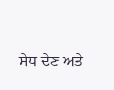ਸੇਧ ਦੇਣ ਅਤੇ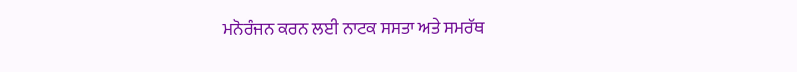ਮਨੋਰੰਜਨ ਕਰਨ ਲਈ ਨਾਟਕ ਸਸਤਾ ਅਤੇ ਸਮਰੱਥ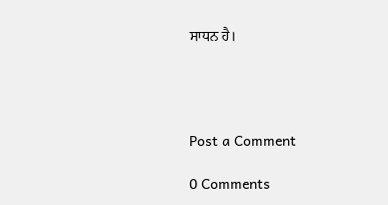ਸਾਧਨ ਹੈ।




Post a Comment

0 Comments